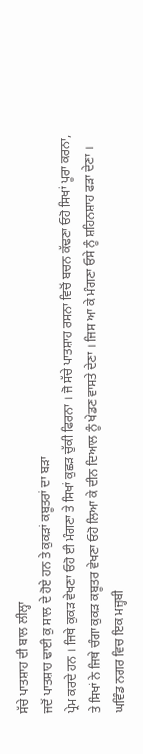ਸੱਚੇ ਪਾਤਸ਼ਾਹ ਦੀ ਬਾਲ ਲੀਲ੍ਹਾ
ਜਦੋਂ ਪਾਤਸ਼ਾਹ ਢਾਈ ਕੁ ਸਾਲ ਦੇ ਹੋਏ ਹਨ ਤੇ ਕੁਕੜਾਂ ਕਬੂਤਰਾਂ ਦਾ ਬੜਾ
ਪ੍ਰੇਮ ਕਰਦੇ ਹਨ । ਜਿਥੇ ਕੁਕੜ ਵੇਖਣਾ ਓਹੋ ਈ ਮੰਗਣਾ ਤੇ ਸਿਖਾਂ ਕੁਛੜ ਚੁੱਕੀ ਫਿਰਨਾ । ਜੋ ਸੱਚੇ ਪਾਤਸ਼ਾਹ ਰਸਨਾ ਵਿਚੋਂ ਬਚਨ ਕੱਢਣਾ ਓਹੋ ਸਿਖਾਂ ਪੂਰਾ ਕਰਨਾ, ਤੇ ਸਿਖਾਂ ਨੇ ਜਿਥੇ ਚੰਗਾ ਕੁਕੜ ਕਬੂਤਰ ਵੇਖਣਾ ਓਹੋ ਲਿਆ ਕੇ ਦੀਨ ਦਿਆਲ ਨੂੰ ਖੇਡਣ ਵਾਸਤੇ ਦੇਣਾ । ਜਿਸ ਆ ਕੇ ਮੰਗਣਾ ਓਸੇ ਨੂੰ ਸ਼ਹਿਨਸ਼ਾਹ ਫੜਾ ਦੇਣਾ । ਘਵਿੰਡ ਨਗਰ ਵਿਚ ਇਕ ਮਜ਼੍ਹਬੀ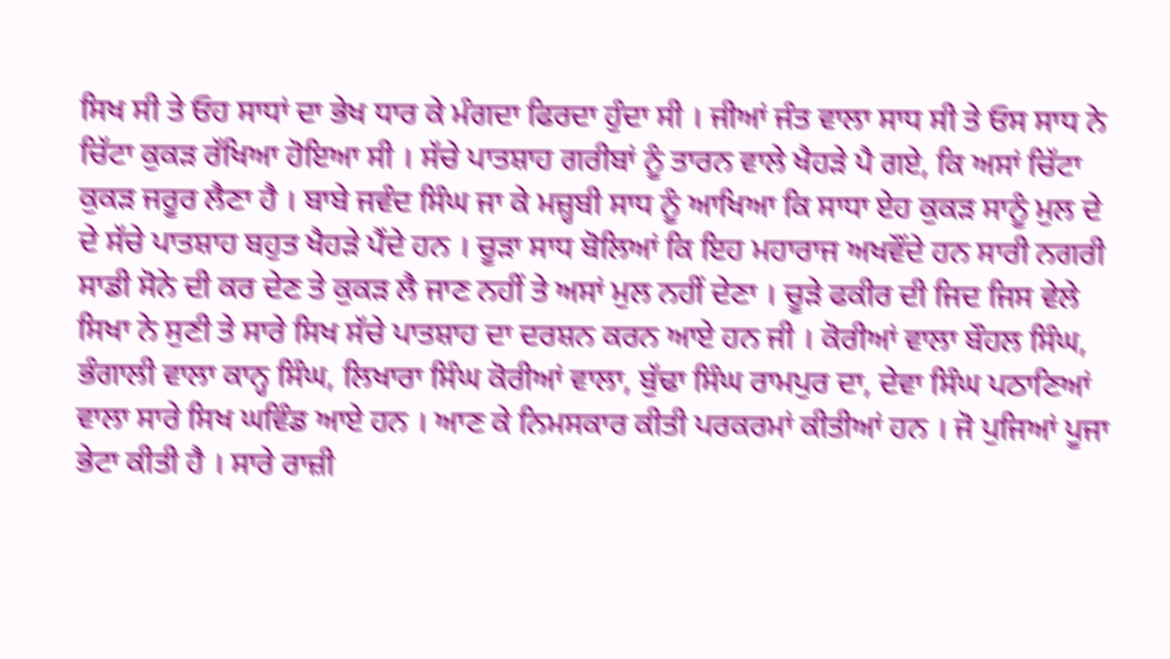ਸਿਖ ਸੀ ਤੇ ਓਹ ਸਾਧਾਂ ਦਾ ਭੇਖ ਧਾਰ ਕੇ ਮੰਗਦਾ ਫਿਰਦਾ ਹੁੰਦਾ ਸੀ । ਜੀਆਂ ਜੰਤ ਵਾਲਾ ਸਾਧ ਸੀ ਤੇ ਓਸ ਸਾਧ ਨੇ ਚਿੱਟਾ ਕੁਕੜ ਰੱਖਿਆ ਹੋਇਆ ਸੀ । ਸੱਚੇ ਪਾਤਸ਼ਾਹ ਗਰੀਬਾਂ ਨੂੰ ਤਾਰਨ ਵਾਲੇ ਖੈਹੜੇ ਪੈ ਗਏ, ਕਿ ਅਸਾਂ ਚਿੱਟਾ ਕੁਕੜ ਜਰੂਰ ਲੈਣਾ ਹੈ । ਬਾਬੇ ਜਵੰਦ ਸਿੰਘ ਜਾ ਕੇ ਮਜ਼੍ਹਬੀ ਸਾਧ ਨੂੰ ਆਖਿਆ ਕਿ ਸਾਧਾ ਏਹ ਕੁਕੜ ਸਾਨੂੰ ਮੁਲ ਦੇ ਦੇ ਸੱਚੇ ਪਾਤਸ਼ਾਹ ਬਹੁਤ ਖੈਹੜੇ ਪੈਂਦੇ ਹਨ । ਚੂੜਾ ਸਾਧ ਬੋਲਿਆਂ ਕਿ ਇਹ ਮਹਾਰਾਜ ਅਖਵੌਂਦੇ ਹਨ ਸਾਰੀ ਨਗਰੀ ਸਾਡੀ ਸੋਨੇ ਦੀ ਕਰ ਦੇਣ ਤੇ ਕੁਕੜ ਲੈ ਜਾਣ ਨਹੀਂ ਤੇ ਅਸਾਂ ਮੁਲ ਨਹੀਂ ਦੇਣਾ । ਚੂੜੇ ਫਕੀਰ ਦੀ ਜਿਦ ਜਿਸ ਵੇਲੇ ਸਿਖਾ ਨੇ ਸੁਣੀ ਤੇ ਸਾਰੇ ਸਿਖ ਸੱਚੇ ਪਾਤਸ਼ਾਹ ਦਾ ਦਰਸ਼ਨ ਕਰਨ ਆਏ ਹਨ ਜੀ । ਕੋਰੀਆਂ ਵਾਲਾ ਬੌਹਲ ਸਿੰਘ, ਭੰਗਾਲੀ ਵਾਲਾ ਕਾਨ੍ਹ ਸਿੰਘ, ਲਿਖਾਰਾ ਸਿੰਘ ਕੋਰੀਆਂ ਵਾਲਾ, ਬੁੱਢਾ ਸਿੰਘ ਰਾਮਪੁਰ ਦਾ, ਦੇਵਾ ਸਿੰਘ ਪਠਾਣਿਆਂ ਵਾਲਾ ਸਾਰੇ ਸਿਖ ਘਵਿੰਡ ਆਏ ਹਨ । ਆਣ ਕੇ ਨਿਮਸਕਾਰ ਕੀਤੀ ਪਰਕਰਮਾਂ ਕੀਤੀਆਂ ਹਨ । ਜੋ ਪੁਜਿਆਂ ਪੂਜਾ ਭੇਟਾ ਕੀਤੀ ਹੈ । ਸਾਰੇ ਰਾਜ਼ੀ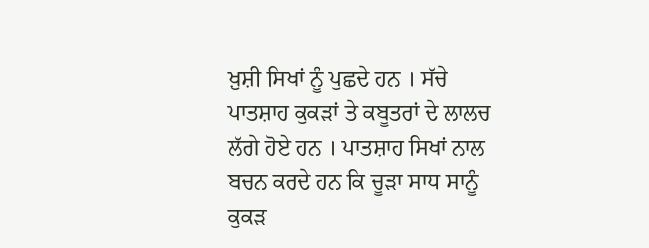ਖ਼ੁਸ਼ੀ ਸਿਖਾਂ ਨੂੰ ਪੁਛਦੇ ਹਨ । ਸੱਚੇ ਪਾਤਸ਼ਾਹ ਕੁਕੜਾਂ ਤੇ ਕਬੂਤਰਾਂ ਦੇ ਲਾਲਚ ਲੱਗੇ ਹੋਏ ਹਨ । ਪਾਤਸ਼ਾਹ ਸਿਖਾਂ ਨਾਲ ਬਚਨ ਕਰਦੇ ਹਨ ਕਿ ਚੂੜਾ ਸਾਧ ਸਾਨੂੰ ਕੁਕੜ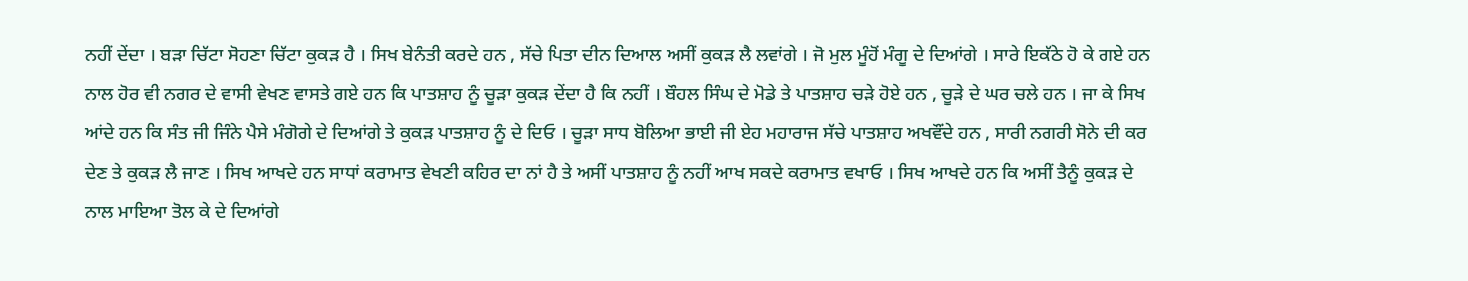ਨਹੀਂ ਦੇਂਦਾ । ਬੜਾ ਚਿੱਟਾ ਸੋਹਣਾ ਚਿੱਟਾ ਕੁਕੜ ਹੈ । ਸਿਖ ਬੇਨੰਤੀ ਕਰਦੇ ਹਨ , ਸੱਚੇ ਪਿਤਾ ਦੀਨ ਦਿਆਲ ਅਸੀਂ ਕੁਕੜ ਲੈ ਲਵਾਂਗੇ । ਜੋ ਮੁਲ ਮੂੰਹੋਂ ਮੰਗੂ ਦੇ ਦਿਆਂਗੇ । ਸਾਰੇ ਇਕੱਠੇ ਹੋ ਕੇ ਗਏ ਹਨ ਨਾਲ ਹੋਰ ਵੀ ਨਗਰ ਦੇ ਵਾਸੀ ਵੇਖਣ ਵਾਸਤੇ ਗਏ ਹਨ ਕਿ ਪਾਤਸ਼ਾਹ ਨੂੰ ਚੂੜਾ ਕੁਕੜ ਦੇਂਦਾ ਹੈ ਕਿ ਨਹੀਂ । ਬੌਹਲ ਸਿੰਘ ਦੇ ਮੋਡੇ ਤੇ ਪਾਤਸ਼ਾਹ ਚੜੇ ਹੋਏ ਹਨ , ਚੂੜੇ ਦੇ ਘਰ ਚਲੇ ਹਨ । ਜਾ ਕੇ ਸਿਖ ਆਂਦੇ ਹਨ ਕਿ ਸੰਤ ਜੀ ਜਿੰਨੇ ਪੈਸੇ ਮੰਗੋਗੇ ਦੇ ਦਿਆਂਗੇ ਤੇ ਕੁਕੜ ਪਾਤਸ਼ਾਹ ਨੂੰ ਦੇ ਦਿਓ । ਚੂੜਾ ਸਾਧ ਬੋਲਿਆ ਭਾਈ ਜੀ ਏਹ ਮਹਾਰਾਜ ਸੱਚੇ ਪਾਤਸ਼ਾਹ ਅਖਵੌਂਦੇ ਹਨ , ਸਾਰੀ ਨਗਰੀ ਸੋਨੇ ਦੀ ਕਰ ਦੇਣ ਤੇ ਕੁਕੜ ਲੈ ਜਾਣ । ਸਿਖ ਆਖਦੇ ਹਨ ਸਾਧਾਂ ਕਰਾਮਾਤ ਵੇਖਣੀ ਕਹਿਰ ਦਾ ਨਾਂ ਹੈ ਤੇ ਅਸੀਂ ਪਾਤਸ਼ਾਹ ਨੂੰ ਨਹੀਂ ਆਖ ਸਕਦੇ ਕਰਾਮਾਤ ਵਖਾਓ । ਸਿਖ ਆਖਦੇ ਹਨ ਕਿ ਅਸੀਂ ਤੈਨੂੰ ਕੁਕੜ ਦੇ ਨਾਲ ਮਾਇਆ ਤੋਲ ਕੇ ਦੇ ਦਿਆਂਗੇ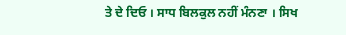ਤੇ ਦੇ ਦਿਓ । ਸਾਧ ਬਿਲਕੁਲ ਨਹੀਂ ਮੰਨਣਾ । ਸਿਖ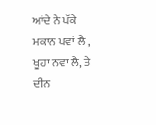ਆਂਦੇ ਨੇ ਪੱਕੇ ਮਕਾਨ ਪਵਾਂ ਲੈ , ਖੂਹਾ ਨਵਾ ਲੈ, ਤੇ ਦੀਨ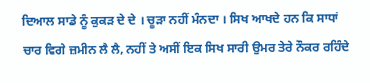ਦਿਆਲ ਸਾਡੇ ਨੂੰ ਕੁਕੜ ਦੇ ਦੇ । ਚੂੜਾ ਨਹੀਂ ਮੰਨਦਾ । ਸਿਖ ਆਖਦੇ ਹਨ ਕਿ ਸਾਧਾਂ ਚਾਰ ਵਿਗੇ ਜ਼ਮੀਨ ਲੈ ਲੈ, ਨਹੀਂ ਤੇ ਅਸੀਂ ਇਕ ਸਿਖ ਸਾਰੀ ਉਮਰ ਤੇਰੇ ਨੌਕਰ ਰਹਿੰਦੇ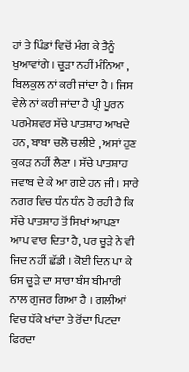ਹਾਂ ਤੇ ਪਿੰਡਾਂ ਵਿਚੋਂ ਮੰਗ ਕੇ ਤੈਨੂੰ ਖੁਆਵਾਂਗੇ । ਚੂੜਾ ਨਹੀਂ ਮੰਨਿਆ , ਬਿਲਕੁਲ ਨਾਂ ਕਰੀ ਜਾਂਦਾ ਹੈ । ਜਿਸ ਵੇਲੇ ਨਾਂ ਕਰੀ ਜਾਂਦਾ ਹੈ ਪ੍ਰੀ ਪੂਰਨ ਪਰਮੇਸ਼ਵਰ ਸੱਚੇ ਪਾਤਸ਼ਾਹ ਆਖਦੇ ਹਨ, ਬਾਬਾ ਚਲੋ ਚਲੀਏ , ਅਸਾਂ ਹੁਣ ਕੁਕੜ ਨਹੀਂ ਲੈਣਾ । ਸੱਚੇ ਪਾਤਸ਼ਾਹ ਜਵਾਬ ਦੇ ਕੇ ਆ ਗਏ ਹਨ ਜੀ । ਸਾਰੇ ਨਗਰ ਵਿਚ ਧੰਨ ਧੰਨ ਹੋ ਰਹੀ ਹੈ ਕਿ ਸੱਚੇ ਪਾਤਸ਼ਾਹ ਤੋਂ ਸਿਖਾਂ ਆਪਣਾ ਆਪ ਵਾਰ ਦਿਤਾ ਹੈ, ਪਰ ਚੂੜੇ ਨੇ ਵੀ ਜਿਦ ਨਹੀਂ ਛੱਡੀ । ਕੋਈ ਦਿਨ ਪਾ ਕੇ ਓਸ ਚੂੜੇ ਦਾ ਸਾਰਾ ਬੰਸ ਬੀਮਾਰੀ ਨਾਲ ਗੁਜਰ ਗਿਆ ਹੈ । ਗਲੀਆਂ ਵਿਚ ਧੱਕੇ ਖਾਂਦਾ ਤੇ ਰੋਂਦਾ ਪਿਟਦਾ ਫਿਰਦਾ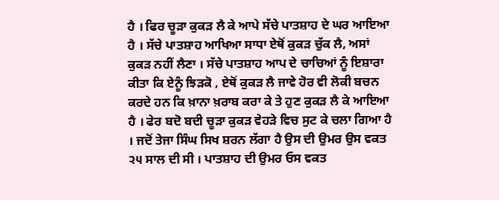ਹੈ । ਫਿਰ ਚੂੜਾ ਕੁਕੜ ਲੈ ਕੇ ਆਪੇ ਸੱਚੇ ਪਾਤਸ਼ਾਹ ਦੇ ਘਰ ਆਇਆ ਹੈ । ਸੱਚੇ ਪਾਤਸ਼ਾਹ ਆਖਿਆ ਸਾਧਾ ਏਥੋਂ ਕੁਕੜ ਚੁੱਕ ਲੈ, ਅਸਾਂ ਕੁਕੜ ਨਹੀਂ ਲੈਣਾ । ਸੱਚੇ ਪਾਤਸ਼ਾਹ ਆਪ ਦੇ ਚਾਚਿਆਂ ਨੂੰ ਇਸ਼ਾਰਾ ਕੀਤਾ ਕਿ ਏਨੂੰ ਝਿੜਕੋ , ਏਥੋਂ ਕੁਕੜ ਲੈ ਜਾਵੇ ਹੋਰ ਵੀ ਲੋਕੀ ਬਚਨ ਕਰਦੇ ਹਨ ਕਿ ਖ਼ਾਨਾ ਖ਼ਰਾਬ ਕਰਾ ਕੇ ਤੇ ਹੁਣ ਕੁਕੜ ਲੈ ਕੇ ਆਇਆ ਹੈ । ਫੇਰ ਬਦੋ ਬਦੀ ਚੂੜਾ ਕੁਕੜ ਵੇਹੜੇ ਵਿਚ ਸੁਟ ਕੇ ਚਲਾ ਗਿਆ ਹੈ । ਜਦੋਂ ਤੇਜਾ ਸਿੰਘ ਸਿਖ ਸ਼ਰਨ ਲੱਗਾ ਹੈ ਉਸ ਦੀ ਉਮਰ ਉਸ ਵਕਤ ੨੫ ਸਾਲ ਦੀ ਸੀ । ਪਾਤਸ਼ਾਹ ਦੀ ਉਮਰ ਓਸ ਵਕਤ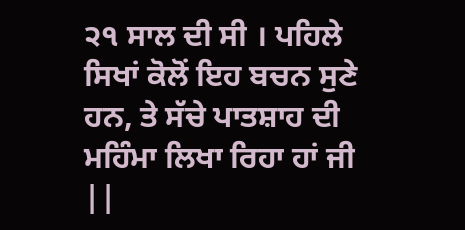੨੧ ਸਾਲ ਦੀ ਸੀ । ਪਹਿਲੇ ਸਿਖਾਂ ਕੋਲੋਂ ਇਹ ਬਚਨ ਸੁਣੇ ਹਨ, ਤੇ ਸੱਚੇ ਪਾਤਸ਼ਾਹ ਦੀ ਮਹਿੰਮਾ ਲਿਖਾ ਰਿਹਾ ਹਾਂ ਜੀ ||